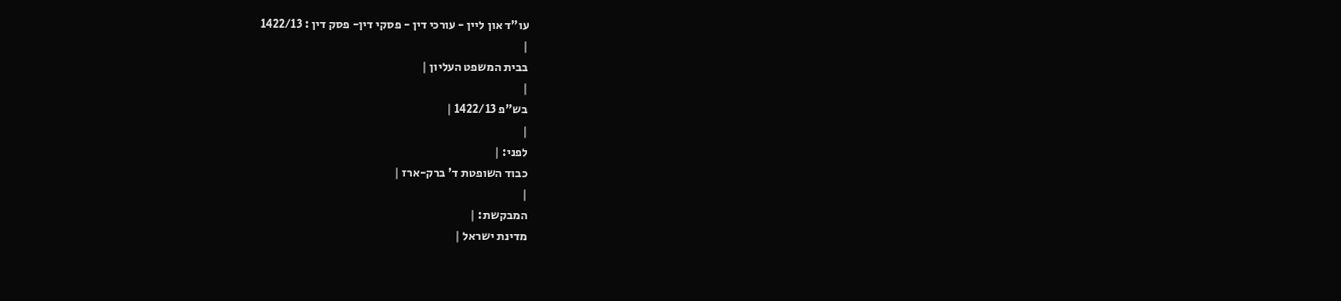עו"ד און ליין - עורכי דין - פסקי דין- פסק דין : 1422/13
|
בבית המשפט העליון |
|
בש"פ 1422/13 |
|
לפני: |
כבוד השופטת ד' ברק-ארז |
|
המבקשת: |
מדינת ישראל |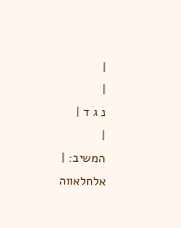|
|
נ ג ד |
|
המשיב: |
אלחלאווה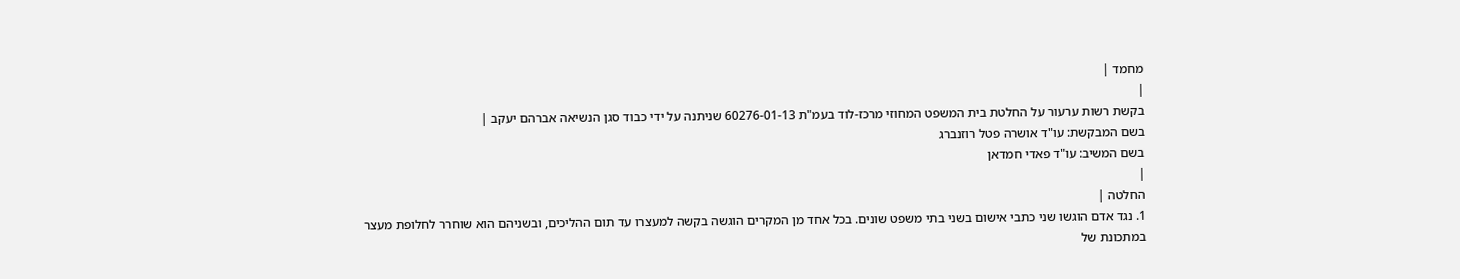מחמד |
|
בקשת רשות ערעור על החלטת בית המשפט המחוזי מרכז-לוד בעמ"ת 60276-01-13 שניתנה על ידי כבוד סגן הנשיאה אברהם יעקב |
בשם המבקשת: עו"ד אושרה פטל רוזנברג
בשם המשיב: עו"ד פאדי חמדאן
|
החלטה |
1. נגד אדם הוגשו שני כתבי אישום בשני בתי משפט שונים. בכל אחד מן המקרים הוגשה בקשה למעצרו עד תום ההליכים, ובשניהם הוא שוחרר לחלופת מעצר במתכונת של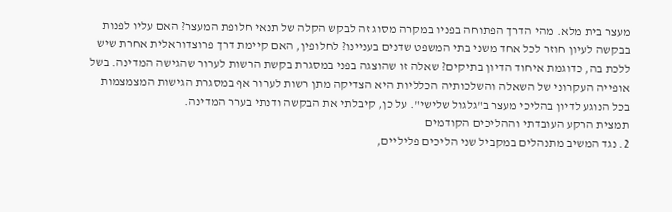מעצר בית מלא. מהי הדרך הפתוחה בפניו במקרה מסוג זה לבקש הקלה של תנאי חלופת המעצר? האם עליו לפנות בבקשה לעיון חוזר לכל אחד משני בתי המשפט שדנים בעניינו? לחלופין, האם קיימת דרך פרוצדוראלית אחרת שיש ללכת בה, כדוגמת איחוד הדיון בתיקים? שאלה זו שהוצגה בפני במסגרת בקשת הרשות לערור שהגישה המדינה. בשל אופייה העקרוני של השאלה והשלכותיה הכלליות היא הצדיקה מתן רשות לערור אף במסגרת הגישות המצמצמות בכל הנוגע לדיון בהליכי מעצר ב"גלגול שלישי". על כן, קיבלתי את הבקשה ודנתי בערר המדינה.
תמצית הרקע העובדתי וההליכים הקודמים
2. נגד המשיב מתנהלים במקביל שני הליכים פליליים,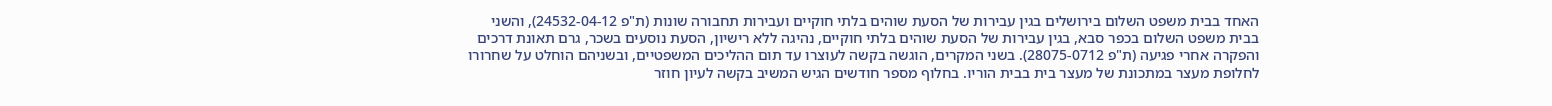האחד בבית משפט השלום בירושלים בגין עבירות של הסעת שוהים בלתי חוקיים ועבירות תחבורה שונות (ת"פ 24532-04-12), והשני בבית משפט השלום בכפר סבא, בגין עבירות של הסעת שוהים בלתי חוקיים, נהיגה ללא רישיון, הסעת נוסעים בשכר, גרם תאונת דרכים והפקרה אחרי פגיעה (ת"פ 28075-0712). בשני המקרים, הוגשה בקשה לעוצרו עד תום ההליכים המשפטיים, ובשניהם הוחלט על שחרורו לחלופת מעצר במתכונת של מעצר בית בבית הוריו. בחלוף מספר חודשים הגיש המשיב בקשה לעיון חוזר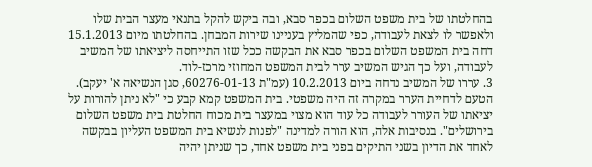בהחלטתו של בית משפט השלום בכפר סבא, ובה ביקש להקל בתנאי מעצר הבית שלו ולאפשר לו לצאת לעבודה, כפי שהמליץ בעניינו שירות המבחן. בהחלטתו מיום 15.1.2013 דחה בית המשפט השלום בכפר סבא את הבקשה ככל שזו התייחסה ליציאתו של המשיב לעבודה, ועל כך הגיש המשיב ערר לבית המשפט המחוזי מרכז-לוד.
3. עררו של המשיב נדחה ביום 10.2.2013 (עמ"ת 60276-01-13, סגן הנשיאה א' יעקב). הטעם לדחיית הערר במקרה זה היה משפטי. בית המשפט קמא קבע כי "לא ניתן להורות על יציאתו של העורר לעבודה כל עוד הוא מצוי במעצר בית מכוח החלטת בית משפט השלום בירושלים". בנסיבות אלה, הוא הורה למדינה "לפנות לנשיא בית המשפט העליון בבקשה לאחד את הדיון בשני התיקים בפני בית משפט אחד, כך שניתן יהיה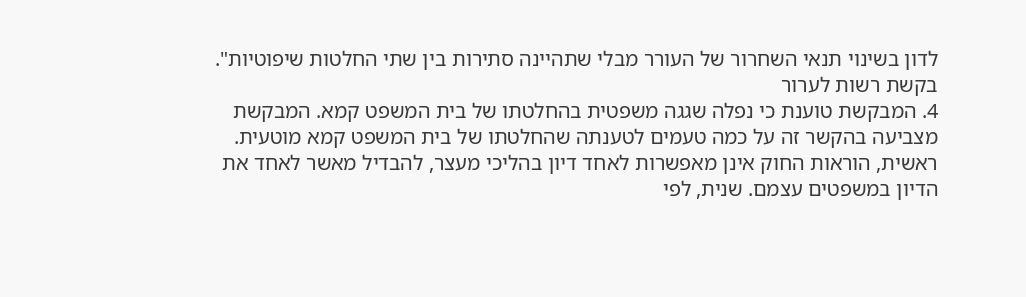לדון בשינוי תנאי השחרור של העורר מבלי שתהיינה סתירות בין שתי החלטות שיפוטיות".
בקשת רשות לערור
4. המבקשת טוענת כי נפלה שגגה משפטית בהחלטתו של בית המשפט קמא. המבקשת מצביעה בהקשר זה על כמה טעמים לטענתה שהחלטתו של בית המשפט קמא מוטעית. ראשית, הוראות החוק אינן מאפשרות לאחד דיון בהליכי מעצר, להבדיל מאשר לאחד את הדיון במשפטים עצמם. שנית, לפי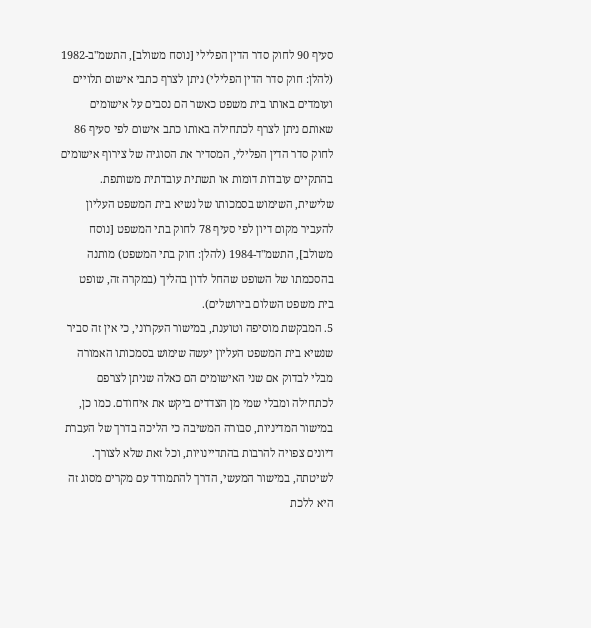סעיף 90 לחוק סדר הדין הפלילי [נוסח משולב], התשמ"ב-1982 (להלן: חוק סדר הדין הפלילי) ניתן לצרף כתבי אישום תלויים ועומדים באותו בית משפט כאשר הם נסבים על אישומים שאותם ניתן לצרף לכתחילה באותו כתב אישום לפי סעיף 86 לחוק סדר הדין הפלילי, המסדיר את הסוגיה של צירוף אישומים בהתקיים עובדות דומות או תשתית עובדתית משותפת. שלישית, השימוש בסמכותו של נשיא בית המשפט העליון להעביר מקום דיון לפי סעיף 78 לחוק בתי המשפט [נוסח משולב], התשמ"ד-1984 (להלן: חוק בתי המשפט) מותנה בהסכמתו של השופט שהחל לדון בהליך (במקרה זה, שופט בית משפט השלום בירושלים).
5. המבקשת מוסיפה וטוענת, במישור העקרוני, כי אין זה סביר שנשיא בית המשפט העליון יעשה שימוש בסמכותו האמורה מבלי לבדוק אם שני האישומים הם כאלה שניתן לצרפם לכתחילה ומבלי שמי מן הצדדים ביקש את איחודם. כמו כן, במישור המדיניות, סבורה המשיבה כי הליכה בדרך של העברת דיונים צפויה להרבות בהתדיינויות, וכל זאת שלא לצורך. לשיטתה, במישור המעשי, הדרך להתמודד עם מקרים מסוג זה היא ללכת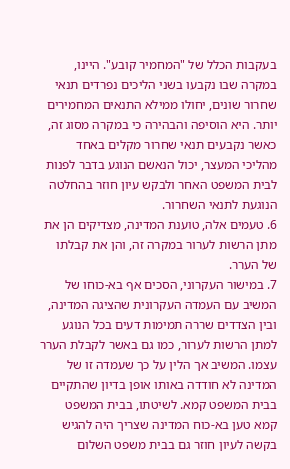בעקבות הכלל של "המחמיר קובע". היינו, במקרה שבו נקבעו בשני הליכים נפרדים תנאי שחרור שונים, יחולו ממילא התנאים המחמירים יותר. היא הוסיפה והבהירה כי במקרה מסוג זה, כאשר נקבעים תנאי שחרור מקלים באחד מהליכי המעצר, יכול הנאשם הנוגע בדבר לפנות לבית המשפט האחר ולבקש עיון חוזר בהחלטה הנוגעת לתנאי השחרור.
6. טעמים אלה, טוענת המדינה, מצדיקים הן את מתן הרשות לערור במקרה זה, והן את קבלתו של הערר.
7. במישור העקרוני, הסכים אף בא-כוחו של המשיב עם העמדה העקרונית שהציגה המדינה, ובין הצדדים שררה תמימות דעים בכל הנוגע למתן הרשות לערור, כמו גם באשר לקבלת הערר עצמו. המשיב אך הלין על כך שעמדה זו של המדינה לא חודדה באותו אופן בדיון שהתקיים בבית המשפט קמא. לשיטתו, בבית המשפט קמא טען בא-כוח המדינה שצריך היה להגיש בקשה לעיון חוזר גם בבית משפט השלום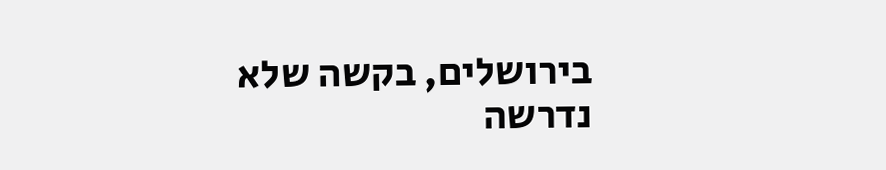בירושלים, בקשה שלא נדרשה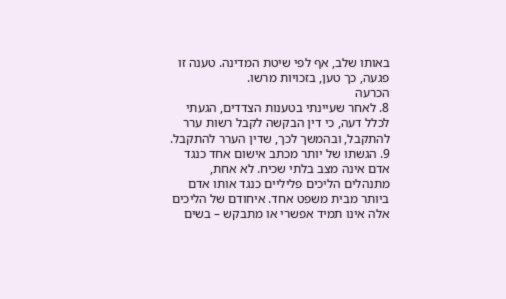באותו שלב, אף לפי שיטת המדינה. טענה זו פגעה, כך טען, בזכויות מרשו.
הכרעה
8. לאחר שעיינתי בטענות הצדדים, הגעתי לכלל דעה, כי דין הבקשה לקבל רשות ערר להתקבל, ובהמשך לכך, שדין הערר להתקבל.
9. הגשתו של יותר מכתב אישום אחד כנגד אדם אינה מצב בלתי שכיח. לא אחת, מתנהלים הליכים פליליים כנגד אותו אדם ביותר מבית משפט אחד. איחודם של הליכים אלה אינו תמיד אפשרי או מתבקש – בשים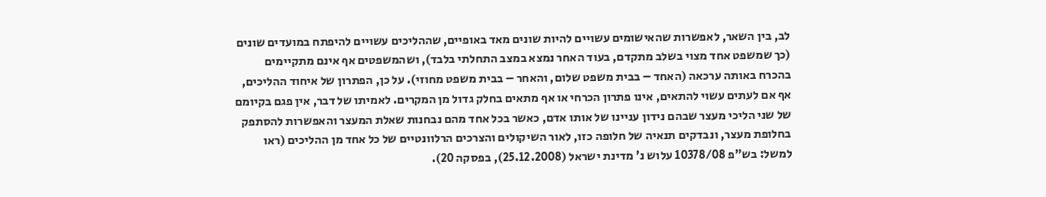לב, בין השאר, לאפשרות שהאישומים עשויים להיות שונים מאד באופיים, שההליכים עשויים להיפתח במועדים שונים (כך שמשפט אחד מצוי בשלב מתקדם, בעוד האחר נמצא במצב התחלתי בלבד), ושהמשפטים אף אינם מתקיימים בהכרח באותה ערכאה (האחד – בבית משפט שלום, והאחר – בבית משפט מחוזי). על כן, הפתרון של איחוד ההליכים, אף אם לעתים עשוי להתאים, אינו פתרון הכרחי או אף מתאים בחלק גדול מן המקרים. לאמיתו של דבר, אין פגם בקיומם של שני הליכי מעצר שבהם נידון עניינו של אותו אדם, כאשר בכל אחד מהם נבחנות שאלת המעצר והאפשרות להסתפק בחלופת מעצר, ונבדקים תנאיה של חלופה כזו, לאור השיקולים והצרכים הרלוונטיים של כל אחד מן ההליכים (ראו למשל: בש"פ 10378/08 עלוש נ' מדינת ישראל (25.12.2008), בפסקה 20).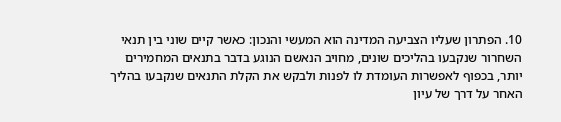10. הפתרון שעליו הצביעה המדינה הוא המעשי והנכון: כאשר קיים שוני בין תנאי השחרור שנקבעו בהליכים שונים, מחויב הנאשם הנוגע בדבר בתנאים המחמירים יותר, בכפוף לאפשרות העומדת לו לפנות ולבקש את הקלת התנאים שנקבעו בהליך האחר על דרך של עיון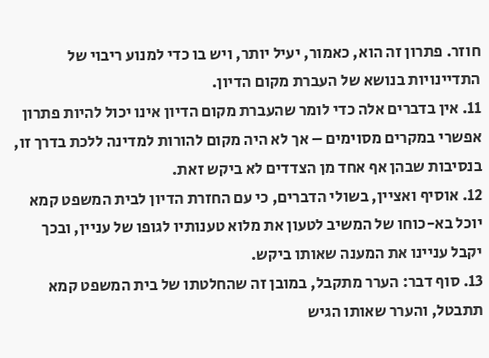חוזר. פתרון זה הוא, כאמור, יעיל יותר, ויש בו כדי למנוע ריבוי של התדיינויות בנושא של העברת מקום הדיון.
11. אין בדברים אלה כדי לומר שהעברת מקום הדיון אינו יכול להיות פתרון אפשרי במקרים מסוימים – אך לא היה מקום להורות למדינה ללכת בדרך זו, בנסיבות שבהן אף אחד מן הצדדים לא ביקש זאת.
12. אוסיף ואציין, בשולי הדברים, כי עם החזרת הדיון לבית המשפט קמא יוכל בא-כוחו של המשיב לטעון את מלוא טענותיו לגופו של עניין, ובכך יקבל עניינו את המענה שאותו ביקש.
13. סוף דבר: הערר מתקבל, במובן זה שהחלטתו של בית המשפט קמא תתבטל, והערר שאותו הגיש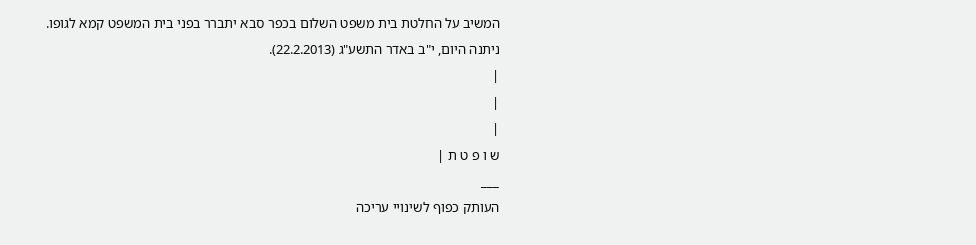המשיב על החלטת בית משפט השלום בכפר סבא יתברר בפני בית המשפט קמא לגופו.
ניתנה היום, י"ב באדר התשע"ג (22.2.2013).
|
|
|
ש ו פ ט ת |
___
העותק כפוף לשינויי עריכה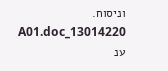וניסוח. 13014220_A01.doc ענ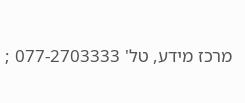מרכז מידע, טל' 077-2703333 ;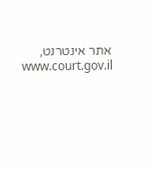אתר אינטרנט, www.court.gov.il